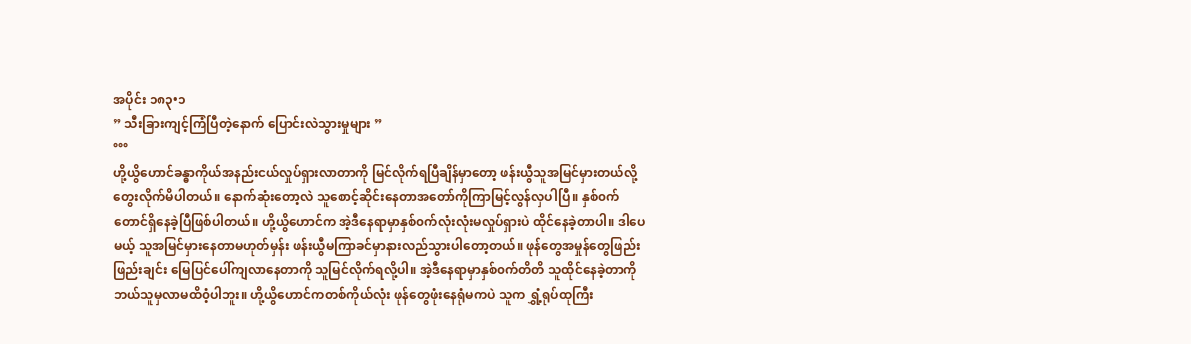အပိုင်း ၁၈၃•၁
” သီးခြားကျင့်ကြံပြီတဲ့နောက် ပြောင်းလဲသွားမှုများ ”
°°°
ဟို့ယွိဟောင်ခန္ဓာကိုယ်အနည်းငယ်လှုပ်ရှားလာတာကို မြင်လိုက်ရပြီချိန်မှာတော့ ဖန်းယွီသူအမြင်မှားတယ်လို့ တွေးလိုက်မိပါတယ်။ နောက်ဆုံးတော့လဲ သူစောင့်ဆိုင်းနေတာအတော်ကိုကြာမြင့်လွန်လှပါပြီ။ နှစ်၀က်တောင်ရှိနေခဲ့ပြီဖြစ်ပါတယ်။ ဟို့ယွိဟောင်က အဲ့ဒီနေရာမှာနှစ်၀က်လုံးလုံးမလှုပ်ရှားပဲ ထိုင်နေခဲ့တာပါ။ ဒါပေမယ့် သူအမြင်မှားနေတာမဟုတ်မှန်း ဖန်းယွီမကြာခင်မှာနားလည်သွားပါတော့တယ်။ ဖုန်တွေအမှုန်တွေဖြည်းဖြည်းချင်း မြေပြင်ပေါ်ကျလာနေတာကို သူမြင်လိုက်ရလို့ပါ။ အဲ့ဒီနေရာမှာနှစ်၀က်တိတိ သူထိုင်နေခဲ့တာကို ဘယ်သူမှလာမထိ၀ံ့ပါဘူး။ ဟို့ယွိဟောင်ကတစ်ကိုယ်လုံး ဖုန်တွေဖုံးနေရုံမကပဲ သူက ရွှံ့ရုပ်ထုကြီး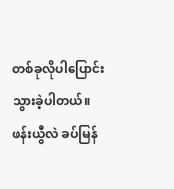တစ်ခုလိုပါပြောင်းသွားခဲ့ပါတယ်။
ဖန်းယွီလဲ ခပ်မြန်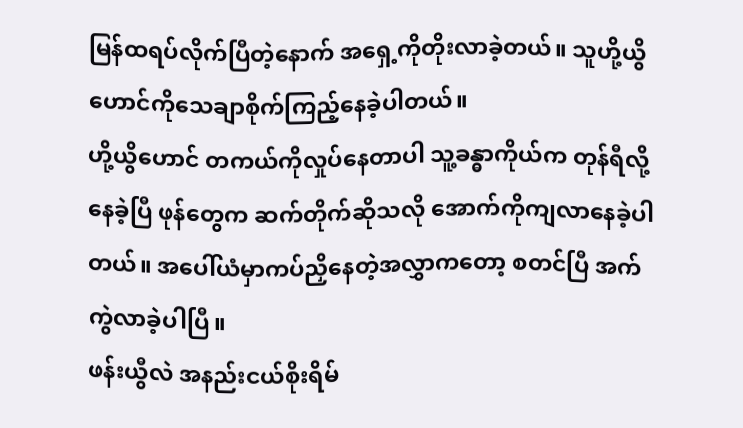မြန်ထရပ်လိုက်ပြီတဲ့နောက် အရှေ့ကိုတိုးလာခဲ့တယ်။ သူဟို့ယွိဟောင်ကိုသေချာစိုက်ကြည့်နေခဲ့ပါတယ်။
ဟို့ယွိဟောင် တကယ်ကိုလှုပ်နေတာပါ သူ့ခန္ဓာကိုယ်က တုန်ရီလို့နေခဲ့ပြီ ဖုန်တွေက ဆက်တိုက်ဆိုသလို အောက်ကိုကျလာနေခဲ့ပါတယ်။ အပေါ်ယံမှာကပ်ညှိနေတဲ့အလွှာကတော့ စတင်ပြီ အက်ကွဲလာခဲ့ပါပြီ။
ဖန်းယွီလဲ အနည်းငယ်စိုးရိမ်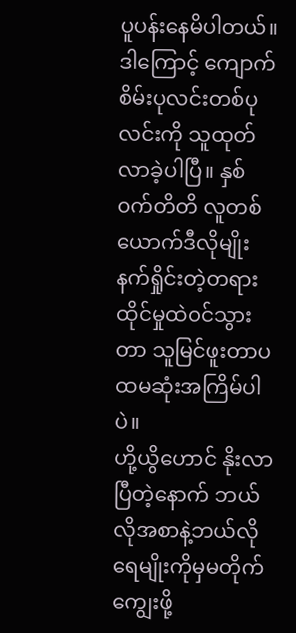ပူပန်းနေမိပါတယ်။ ဒါကြောင့် ကျောက်စိမ်းပုလင်းတစ်ပုလင်းကို သူထုတ်လာခဲ့ပါပြီ။ နှစ်၀က်တိတိ လူတစ်ယောက်ဒီလိုမျိုး နက်ရှိုင်းတဲ့တရားထိုင်မှုထဲ၀င်သွားတာ သူမြင်ဖူးတာပထမဆုံးအကြိမ်ပါပဲ။
ဟို့ယွိဟောင် နိုးလာပြီတဲ့နောက် ဘယ်လိုအစာနဲ့ဘယ်လိုရေမျိုးကိုမှမတိုက်ကျွေးဖို့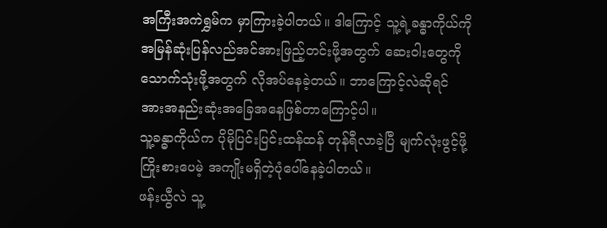အကြီးအကဲရွှမ်က မှာကြားခဲ့ပါတယ်။ ဒါကြောင့် သူ့ရဲ့ခန္ဓာကိုယ်ကို အမြန်ဆုံးပြန်လည်အင်အားဖြည့်တင်းဖို့အတွက် ဆေး၀ါးတွေကိုသောက်သုံးဖို့အတွက် လိုအပ်နေခဲ့တယ်။ ဘာကြောင့်လဲဆိုရင် အားအနည်းဆုံးအခြေအနေဖြစ်တာကြောင့်ပါ။
သူ့ခန္ဓာကိုယ်က ပိုမိုပြင်းပြင်းထန်ထန် တုန်ရီလာခဲ့ပြီ မျက်လုံးဖွင့်ဖို့ကြိုးစားပေမဲ့ အကျိုးမရှိတဲ့ပုံပေါ်နေခဲ့ပါတယ်။
ဖန်းယွီလဲ သူ့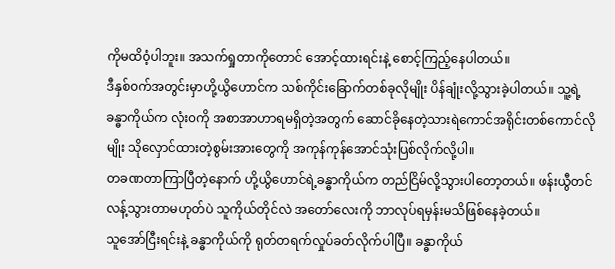ကိုမထိ၀ံ့ပါဘူး။ အသက်ရှုတာကိုတောင် အောင့်ထားရင်းနဲ့ စောင့်ကြည့်နေပါတယ်။
ဒီနှစ်၀က်အတွင်းမှာဟို့ယွိဟောင်က သစ်ကိုင်းခြောက်တစ်ခုလိုမျိုး ပိန်ချုံးလို့သွားခဲ့ပါတယ်။ သူ့ရဲ့ခန္ဓာကိုယ်က လုံး၀ကို အစာအာဟာရမရှိတဲ့အတွက် ဆောင်ခိုနေတဲ့သားရဲကောင်အရိုင်းတစ်ကောင်လိုမျိုး သိုလှောင်ထားတဲ့စွမ်းအားတွေကို အကုန်ကုန်အောင်သုံးပြစ်လိုက်လို့ပါ။
တခဏတာကြာပြီတဲ့နောက် ဟို့ယွိဟောင်ရဲ့ခန္ဓာကိုယ်က တည်ငြိမ်လို့သွားပါတော့တယ်။ ဖန်းယွီတင် လန့်သွားတာမဟုတ်ပဲ သူကိုယ်တိုင်လဲ အတော်လေးကို ဘာလုပ်ရမှန်းမသိဖြစ်နေခဲ့တယ်။
သူအော်ငြီးရင်းနဲ့ ခန္ဓာကိုယ်ကို ရုတ်တရက်လှုပ်ခတ်လိုက်ပါပြီ။ ခန္ဓာကိုယ်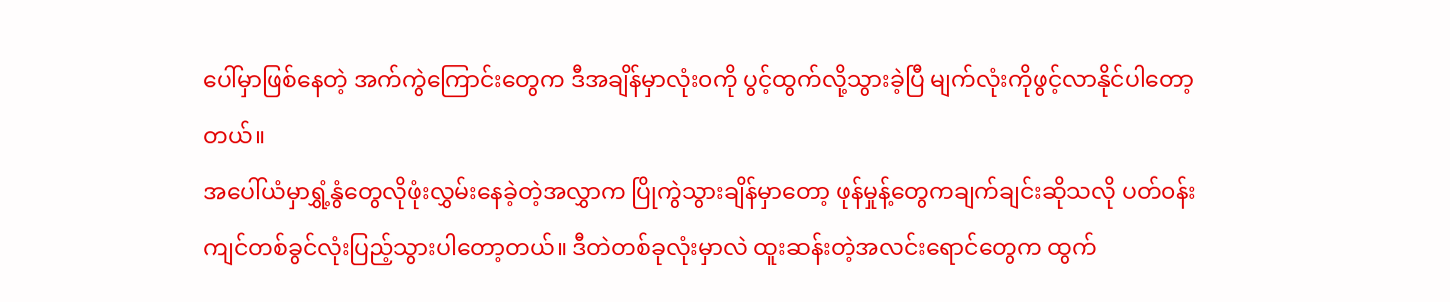ပေါ်မှာဖြစ်နေတဲ့ အက်ကွဲကြောင်းတွေက ဒီအချိန်မှာလုံး၀ကို ပွင့်ထွက်လို့သွားခဲ့ပြီ မျက်လုံးကိုဖွင့်လာနိုင်ပါတော့တယ်။
အပေါ်ယံမှာရွှံ့နွံတွေလိုဖုံးလွှမ်းနေခဲ့တဲ့အလွှာက ပြိုကွဲသွားချိန်မှာတော့ ဖုန်မှုန့်တွေကချက်ချင်းဆိုသလို ပတ်၀န်းကျင်တစ်ခွင်လုံးပြည့်သွားပါတော့တယ်။ ဒီတဲတစ်ခုလုံးမှာလဲ ထူးဆန်းတဲ့အလင်းရောင်တွေက ထွက်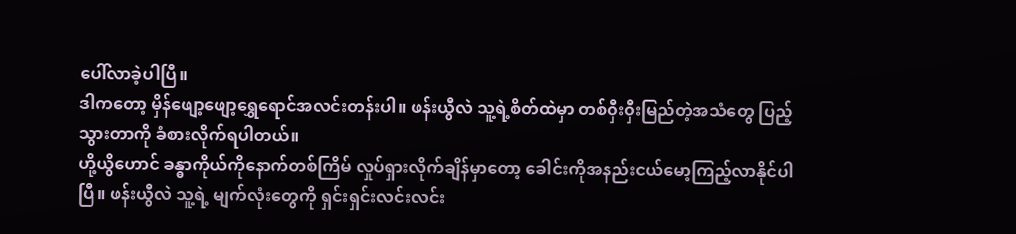ပေါ်လာခဲ့ပါပြီ။
ဒါကတော့ မှိန်ဖျော့ဖျော့ရွှေရောင်အလင်းတန်းပါ။ ဖန်းယွီလဲ သူ့ရဲ့စိတ်ထဲမှာ တစ်၀ှီး၀ှီးမြည်တဲ့အသံတွေ ပြည့်သွားတာကို ခံစားလိုက်ရပါတယ်။
ဟို့ယွိဟောင် ခန္ဓာကိုယ်ကိုနောက်တစ်ကြိမ် လှုပ်ရှားလိုက်ချိန်မှာတော့ ခေါင်းကိုအနည်းငယ်မော့ကြည့်လာနိုင်ပါပြီ။ ဖန်းယွီလဲ သူ့ရဲ့ မျက်လုံးတွေကို ရှင်းရှင်းလင်းလင်း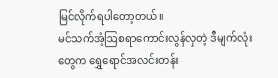မြင်လိုက်ရပါတော့တယ်။
မင်သက်အံ့ဩစရာကောင်းလွန်လှတဲ့ ဒီမျက်လုံးတွေက ရွှေရောင်အလင်းတန်း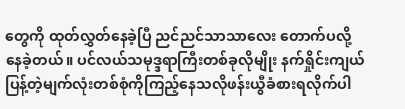တွေကို ထုတ်လွှတ်နေခဲ့ပြီ ညင်ညင်သာသာလေး တောက်ပလို့နေခဲ့တယ်။ ပင်လယ်သမုဒ္ဒရာကြီးတစ်ခုလိုမျိုး နက်ရှိုင်းကျယ်ပြန့်တဲ့မျက်လုံးတစ်စုံကိုကြည့်နေသလိုဖန်းယွီခံစားရလိုက်ပါ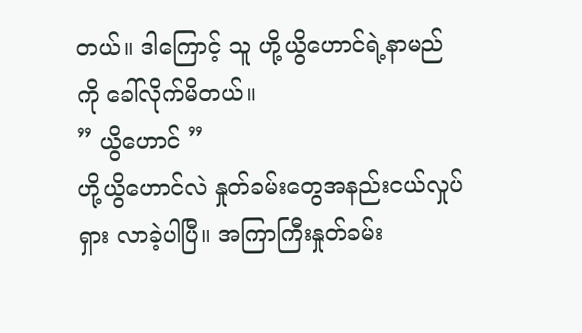တယ်။ ဒါကြောင့် သူ ဟို့ယွိဟောင်ရဲ့နာမည်ကို ခေါ်လိုက်မိတယ်။
” ယွိဟောင် ”
ဟို့ယွိဟောင်လဲ နှုတ်ခမ်းတွေအနည်းငယ်လှုပ်ရှား လာခဲ့ပါပြီ။ အကြာကြီးနှုတ်ခမ်း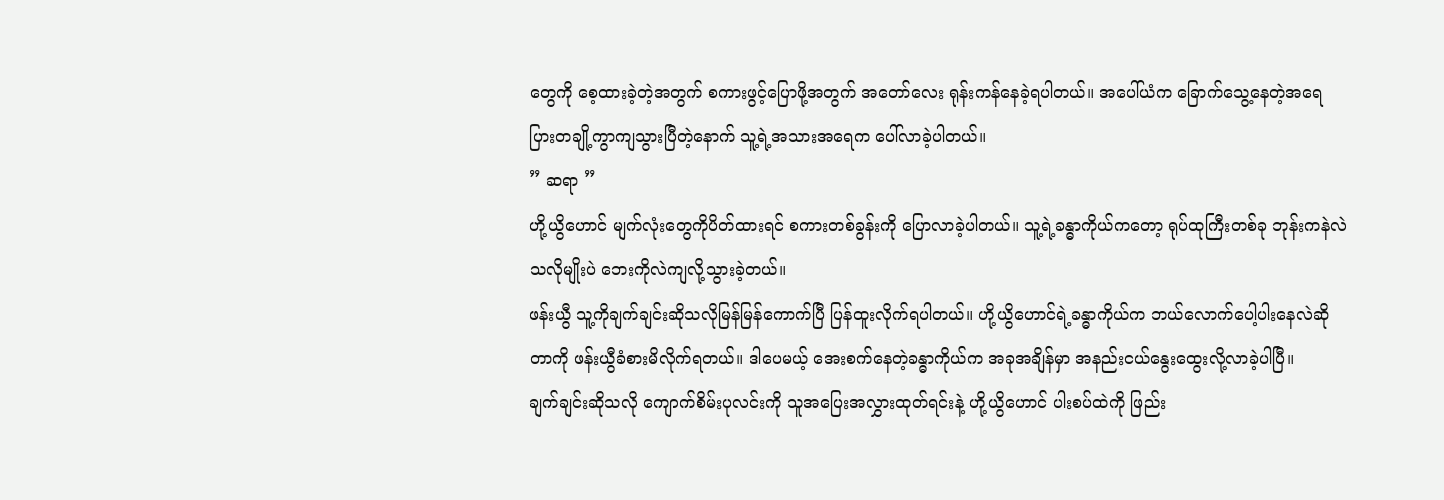တွေကို စေ့ထားခဲ့တဲ့အတွက် စကားဖွင့်ပြောဖို့အတွက် အတော်လေး ရုန်းကန်နေခဲ့ရပါတယ်။ အပေါ်ယံက ခြောက်သွေ့နေတဲ့အရေပြားတချို့ကွာကျသွားပြီတဲ့နောက် သူ့ရဲ့အသားအရေက ပေါ်လာခဲ့ပါတယ်။
” ဆရာ ”
ဟို့ယွိဟောင် မျက်လုံးတွေကိုပိတ်ထားရင် စကားတစ်ခွန်းကို ပြောလာခဲ့ပါတယ်။ သူ့ရဲ့ခန္ဓာကိုယ်ကတော့ ရုပ်ထုကြီးတစ်ခု ဘုန်းကနဲလဲသလိုမျိုးပဲ ဘေးကိုလဲကျလို့သွားခဲ့တယ်။
ဖန်းယွီ သူ့ကိုချက်ချင်းဆိုသလိုမြန်မြန်ကောက်ပြီ ပြန်ထူးလိုက်ရပါတယ်။ ဟို့ယွိဟောင်ရဲ့ခန္ဓာကိုယ်က ဘယ်လောက်ပေါ့ပါးနေလဲဆိုတာကို ဖန်းယွီခံစားမိလိုက်ရတယ်။ ဒါပေမယ့် အေးစက်နေတဲ့ခန္ဓာကိုယ်က အခုအချိန်မှာ အနည်းငယ်နွေးထွေးလို့လာခဲ့ပါပြီ။
ချက်ချင်းဆိုသလို ကျောက်စိမ်းပုလင်းကို သူအပြေးအလွှားထုတ်ရင်းနဲ့ ဟို့ယွိဟောင် ပါးစပ်ထဲကို ဖြည်း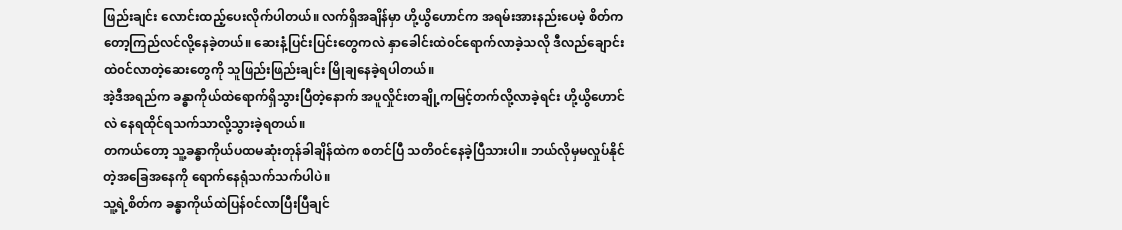ဖြည်းချင်း လောင်းထည့်ပေးလိုက်ပါတယ်။ လက်ရှိအချိန်မှာ ဟို့ယွိဟောင်က အရမ်းအားနည်းပေမဲ့ စိတ်ကတော့ကြည်လင်လို့နေခဲ့တယ်။ ဆေးနံ့ပြင်းပြင်းတွေကလဲ နှာခေါင်းထဲ၀င်ရောက်လာခဲ့သလို ဒီလည်ချောင်းထဲ၀င်လာတဲ့ဆေးတွေကို သူဖြည်းဖြည်းချင်း မြိုချနေခဲ့ရပါတယ်။
အဲ့ဒီအရည်က ခန္ဓာကိုယ်ထဲရောက်ရှိသွားပြီတဲ့နောက် အပူလှိုင်းတချို့ကမြင့်တက်လို့လာခဲ့ရင်း ဟို့ယွိဟောင်လဲ နေရထိုင်ရသက်သာလို့သွားခဲ့ရတယ်။
တကယ်တော့ သူ့ခန္ဓာကိုယ်ပထမဆုံးတုန်ခါချိန်ထဲက စတင်ပြီ သတိ၀င်နေခဲ့ပြီသားပါ။ ဘယ်လိုမှမလှုပ်နိုင်တဲ့အခြေအနေကို ရောက်နေရုံသက်သက်ပါပဲ။
သူ့ရဲ့စိတ်က ခန္ဓာကိုယ်ထဲပြန်၀င်လာပြီးပြီချင်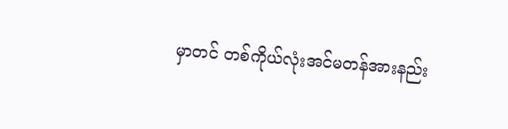မှာတင် တစ်ကိုယ်လုံးအင်မတန်အားနည်း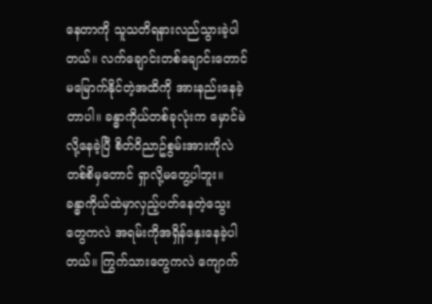နေတာကို သူသတိရနားလည်သွားခဲ့ပါတယ်။ လက်ချောင်းတစ်ချောင်းတောင်မမြောက်နိုင်တဲ့အထိကို အားနည်းနေခဲ့တာပါ။ ခန္ဓာကိုယ်တစ်ခုလုံးက မှောင်မဲလို့နေခဲ့ပြီ စိတ်၀ိညာဥ်စွမ်းအားကိုလဲ တစ်စိမှတောင် ရှာလို့မတွေ့ပါဘူး။
ခန္ဓာကိုယ်ထဲမှာလှည့်ပတ်နေတဲ့သွေးတွေကလဲ အရမ်းကိုအရှိန်နှေးနေခဲ့ပါတယ်။ ကြွက်သားတွေကလဲ ကျောက်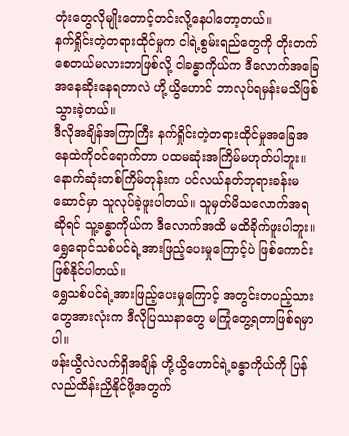တုံးတွေလိုမျိုးတောင့်တင်းလို့နေပါတော့တယ်။
နက်ရှိုင်းတဲ့တရားထိုင်မှုက ငါရဲ့စွမ်းရည်တွေကို တိုးတက်စေတယ်မလားဘာဖြစ်လို့ ငါခန္ဓာကိုယ်က ဒီလောက်အခြေအနေဆိုးနေရတာလဲ ဟို့ယွိဟောင် ဘာလုပ်ရမှန်းမသိဖြစ်သွားခဲ့တယ်။
ဒီလိုအချိန်အကြာကြီး နက်ရှိုင်းတဲ့တရားထိုင်မှုအခြေအနေထဲကို၀င်ရောက်တာ ပထမဆုံးအကြိမ်မဟုတ်ပါဘူး။ နောက်ဆုံးတစ်ကြိမ်တုန်းက ပင်လယ်နတ်ဘုရားခန်းမဆောင်မှာ သူလုပ်ခဲ့ဖူးပါတယ်။ သူမှတ်မိသလောက်အရဆိုရင် သူ့ခန္ဓာကိုယ်က ဒီလောက်အထိ မထိခိုက်ဖူးပါဘူး။ ရွှေရောင်သစ်ပင်ရဲ့အားဖြည့်ပေးမှုကြောင့်ပဲ ဖြစ်ကောင်းဖြစ်နိုင်ပါတယ်။
ရွှေသစ်ပင်ရဲ့အားဖြည့်ပေးမှုကြောင့် အတွင်းတပည့်သားတွေအားလုံးက ဒီလိုပြဿနာတွေ မကြုံတွေ့ရတာဖြစ်ရမှာပါ။
ဖန်းယွီလဲလက်ရှိအချိန် ဟို့ယွိဟောင်ရဲ့ခန္ဓာကိုယ်ကို ပြန်လည်ထိန်းညှိနိုင်ဖို့အတွက်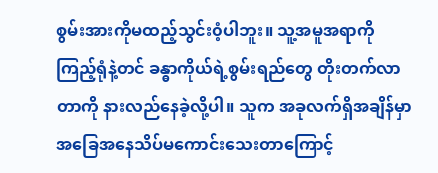စွမ်းအားကိုမထည့်သွင်း၀ံ့ပါဘူး။ သူ့အမူအရာကိုကြည့်ရုံနဲ့တင် ခန္ဓာကိုယ်ရဲ့စွမ်းရည်တွေ တိုးတက်လာတာကို နားလည်နေခဲ့လို့ပါ။ သူက အခုလက်ရှိအချိန်မှာ အခြေအနေသိပ်မကောင်းသေးတာကြောင့်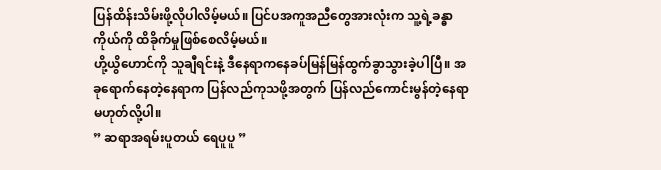ပြန်ထိန်းသိမ်းဖို့လိုပါလိမ့်မယ်။ ပြင်ပအကူအညီတွေအားလုံးက သူ့ရဲ့ခန္ဓာကိုယ်ကို ထိခိုက်မှုဖြစ်စေလိမ့်မယ်။
ဟို့ယွိဟောင်ကို သူချီရင်းနဲ့ ဒီနေရာကနေခပ်မြန်မြန်ထွက်ခွာသွားခဲ့ပါပြီ။ အခုရောက်နေတဲ့နေရာက ပြန်လည်ကုသဖို့အတွက် ပြန်လည်ကောင်းမွန်တဲ့နေရာမဟုတ်လို့ပါ။
” ဆရာအရမ်းပူတယ် ရေပူပူ ”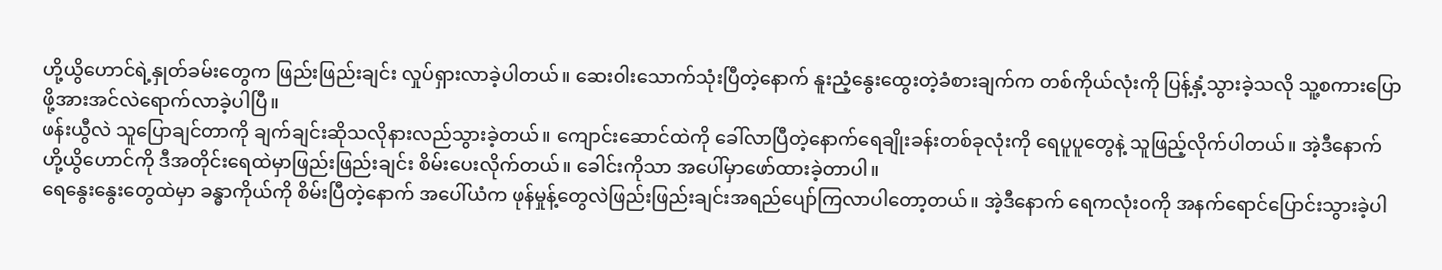ဟို့ယွိဟောင်ရဲ့နှုတ်ခမ်းတွေက ဖြည်းဖြည်းချင်း လှုပ်ရှားလာခဲ့ပါတယ်။ ဆေး၀ါးသောက်သုံးပြီတဲ့နောက် နူးညံ့နွေးထွေးတဲ့ခံစားချက်က တစ်ကိုယ်လုံးကို ပြန့်နှံ့သွားခဲ့သလို သူ့စကားပြောဖို့အားအင်လဲရောက်လာခဲ့ပါပြီ။
ဖန်းယွီလဲ သူပြောချင်တာကို ချက်ချင်းဆိုသလိုနားလည်သွားခဲ့တယ်။ ကျောင်းဆောင်ထဲကို ခေါ်လာပြီတဲ့နောက်ရေချိုးခန်းတစ်ခုလုံးကို ရေပူပူတွေနဲ့ သူဖြည့်လိုက်ပါတယ်။ အဲ့ဒီနောက် ဟို့ယွိဟောင်ကို ဒီအတိုင်းရေထဲမှာဖြည်းဖြည်းချင်း စိမ်းပေးလိုက်တယ်။ ခေါင်းကိုသာ အပေါ်မှာဖော်ထားခဲ့တာပါ။
ရေနွေးနွေးတွေထဲမှာ ခန္ဓာကိုယ်ကို စိမ်းပြီတဲ့နောက် အပေါ်ယံက ဖုန်မှုန့်တွေလဲဖြည်းဖြည်းချင်းအရည်ပျော်ကြလာပါတော့တယ်။ အဲ့ဒီနောက် ရေကလုံး၀ကို အနက်ရောင်ပြောင်းသွားခဲ့ပါ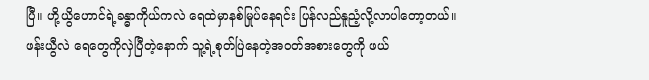ပြီ။ ဟို့ယွိဟောင်ရဲ့ခန္ဓာကိုယ်ကလဲ ရေထဲမှာနစ်မြုပ်နေရင်း ပြန်လည်နူညံ့လို့လာပါတော့တယ်။
ဖန်းယွီလဲ ရေတွေကိုလှဲပြီတဲ့နောက် သူ့ရဲ့စုတ်ပြဲနေတဲ့အ၀တ်အစားတွေကို ဖယ်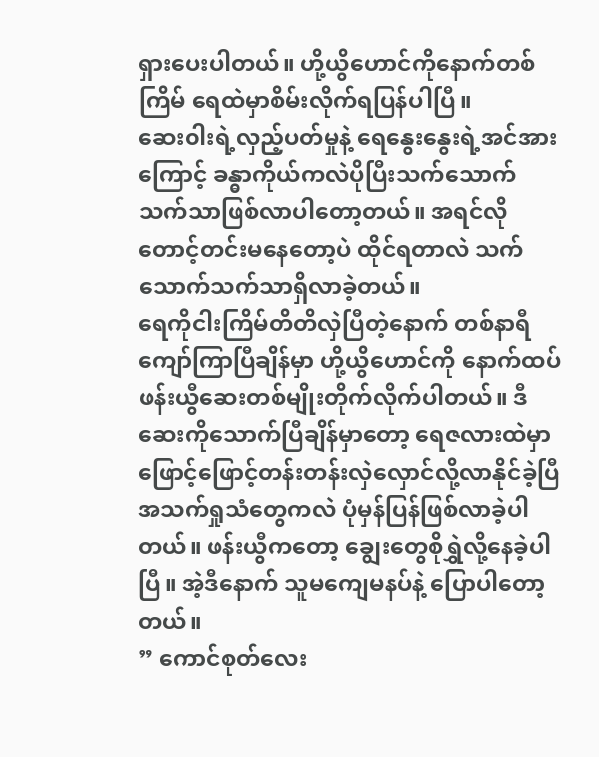ရှားပေးပါတယ်။ ဟို့ယွိဟောင်ကိုနောက်တစ်ကြိမ် ရေထဲမှာစိမ်းလိုက်ရပြန်ပါပြီ။
ဆေး၀ါးရဲ့လှည့်ပတ်မှုနဲ့ ရေနွေးနွေးရဲ့အင်အားကြောင့် ခန္ဓာကိုယ်ကလဲပိုပြီးသက်သောက်သက်သာဖြစ်လာပါတော့တယ်။ အရင်လိုတောင့်တင်းမနေတော့ပဲ ထိုင်ရတာလဲ သက်သောက်သက်သာရှိလာခဲ့တယ်။
ရေကိုငါးကြိမ်တိတိလှဲပြီတဲ့နောက် တစ်နာရီကျော်ကြာပြီချိန်မှာ ဟို့ယွိဟောင်ကို နောက်ထပ် ဖန်းယွီဆေးတစ်မျိုးတိုက်လိုက်ပါတယ်။ ဒီဆေးကိုသောက်ပြီချိန်မှာတော့ ရေဇလားထဲမှာ ဖြောင့်ဖြောင့်တန်းတန်းလှဲလှောင်လို့လာနိုင်ခဲ့ပြီ အသက်ရှုသံတွေကလဲ ပုံမှန်ပြန်ဖြစ်လာခဲ့ပါတယ်။ ဖန်းယွီကတော့ ချွေးတွေစိုရွှဲလို့နေခဲ့ပါပြီ။ အဲ့ဒီနောက် သူမကျေမနပ်နဲ့ ပြောပါတော့တယ်။
” ကောင်စုတ်လေး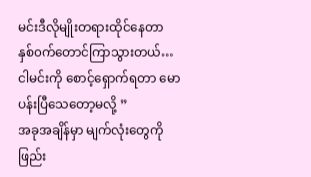မင်းဒီလိုမျိုးတရားထိုင်နေတာ နှစ်၀က်တောင်ကြာသွားတယ်…ငါမင်းကို စောင့်ရှောက်ရတာ မောပန်းပြီသေတော့မလို့ ”
အခုအချိန်မှာ မျက်လုံးတွေကို ဖြည်း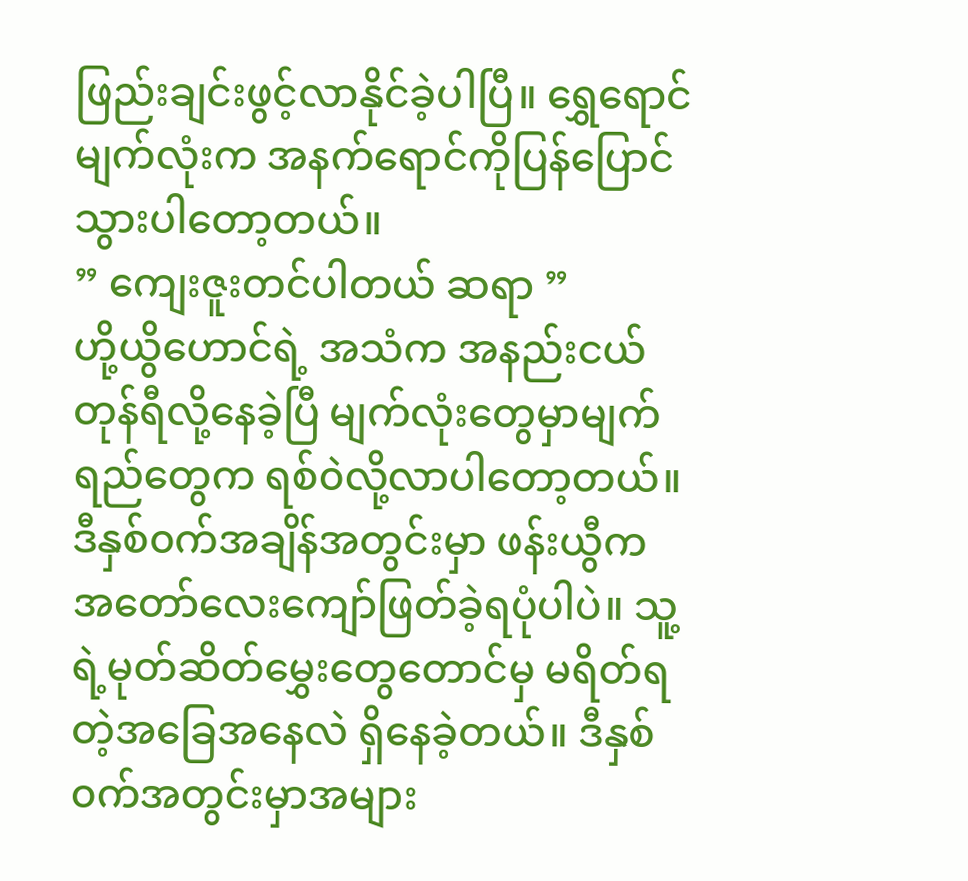ဖြည်းချင်းဖွင့်လာနိုင်ခဲ့ပါပြီ။ ရွှေရောင်မျက်လုံးက အနက်ရောင်ကိုပြန်ပြောင်သွားပါတော့တယ်။
” ကျေးဇူးတင်ပါတယ် ဆရာ ”
ဟို့ယွိဟောင်ရဲ့ အသံက အနည်းငယ်တုန်ရီလို့နေခဲ့ပြီ မျက်လုံးတွေမှာမျက်ရည်တွေက ရစ်၀ဲလို့လာပါတော့တယ်။
ဒီနှစ်၀က်အချိန်အတွင်းမှာ ဖန်းယွီက အတော်လေးကျော်ဖြတ်ခဲ့ရပုံပါပဲ။ သူ့ရဲ့မုတ်ဆိတ်မွှေးတွေတောင်မှ မရိတ်ရတဲ့အခြေအနေလဲ ရှိနေခဲ့တယ်။ ဒီနှစ်၀က်အတွင်းမှာအများ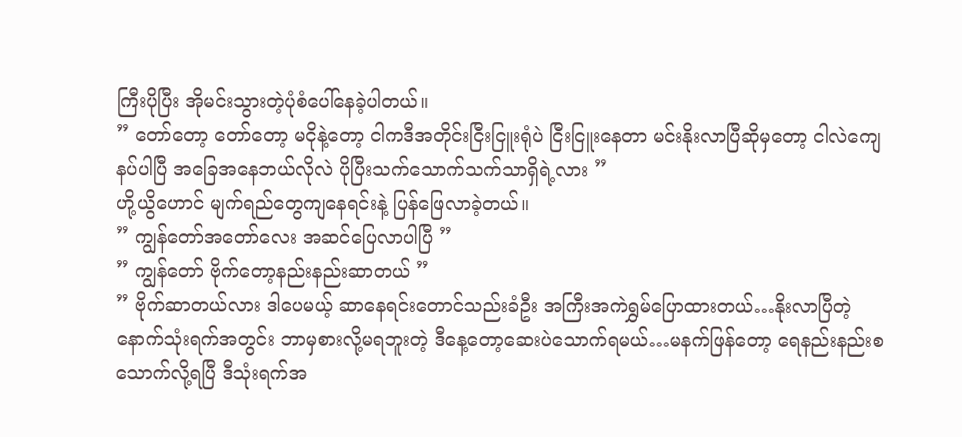ကြီးပိုပြီး အိုမင်းသွားတဲ့ပုံစံပေါ်နေခဲ့ပါတယ်။
” တော်တော့ တော်တော့ မငိုနဲ့တော့ ငါကဒီအတိုင်းငြီးငြူးရုံပဲ ငြီးငြူးနေတာ မင်းနိုးလာပြီဆိုမှတော့ ငါလဲကျေနပ်ပါပြီ အခြေအနေဘယ်လိုလဲ ပိုပြီးသက်သောက်သက်သာရှိရဲ့လား ”
ဟို့ယွိဟောင် မျက်ရည်တွေကျနေရင်းနဲ့ ပြန်ဖြေလာခဲ့တယ်။
” ကျွန်တော်အတော်လေး အဆင်ပြေလာပါပြီ ”
” ကျွန်တော် ဗိုက်တော့နည်းနည်းဆာတယ် ”
” ဗိုက်ဆာတယ်လား ဒါပေမယ့် ဆာနေရင်းတောင်သည်းခံဦး အကြီးအကဲရွှမ်ပြောထားတယ်…နိုးလာပြီတဲ့နောက်သုံးရက်အတွင်း ဘာမှစားလို့မရဘူးတဲ့ ဒီနေ့တော့ဆေးပဲသောက်ရမယ်…မနက်ဖြန်တော့ ရေနည်းနည်းစသောက်လို့ရပြီ ဒီသုံးရက်အ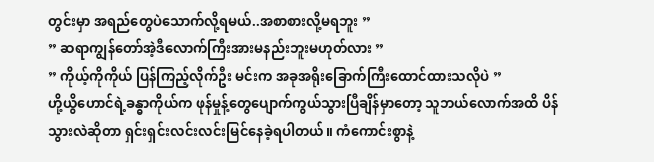တွင်းမှာ အရည်တွေပဲသောက်လို့ရမယ်..အစာစားလို့မရဘူး ”
” ဆရာကျွန်တော်အဲ့ဒီလောက်ကြီးအားမနည်းဘူးမဟုတ်လား ”
” ကိုယ့်ကိုကိုယ် ပြန်ကြည့်လိုက်ဦး မင်းက အခုအရိုးခြောက်ကြီးထောင်ထားသလိုပဲ ”
ဟို့ယွိဟောင်ရဲ့ခန္ဓာကိုယ်က ဖုန်မှုန့်တွေပျောက်ကွယ်သွားပြီချိန်မှာတော့ သူဘယ်လောက်အထိ ပိန်သွားလဲဆိုတာ ရှင်းရှင်းလင်းလင်းမြင်နေခဲ့ရပါတယ်။ ကံကောင်းစွာနဲ့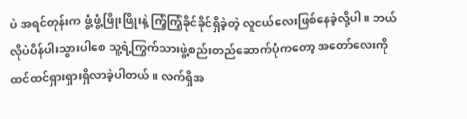ပဲ အရင်တုန်းက ဖွံ့ဖွံ့ဖြိုးဖြိုးနဲ့ ကြံ့ကြံ့ခိုင်ခိုင်ရှိခဲ့တဲ့ လူငယ်လေးဖြစ်နေခဲ့လို့ပါ။ ဘယ်လိုပဲပိန်ပါးသွားပါစေ သူ့ရဲ့ကြွက်သားဖွဲ့စည်းတည်ဆောက်ပုံကတော့ အတော်လေးကို ထင်ထင်ရှားရှားရှိလာခဲ့ပါတယ်။ လက်ရှိအ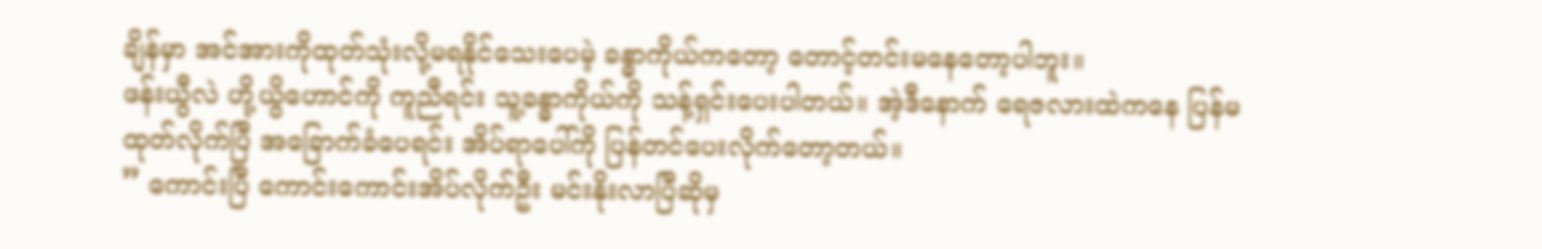ချိန်မှာ အင်အားကိုထုတ်သုံးလို့မရနိုင်သေးပေမဲ့ ခန္ဓာကိုယ်ကတော့ တောင့်တင်းမနေတော့ပါဘူး။
ဖန်းယွီလဲ ဟို့ယွိဟောင်ကို ကူညီရင်း သူ့ခန္ဓာကိုယ်ကို သန့်ရှင်းပေးပါတယ်။ အဲ့ဒီနောက် ရေဇလားထဲကနေ ပြန်မထုတ်လိုက်ပြီ အခြောက်ခံပေရင်း အိပ်ရာပေါ်ကို ပြန်တင်ပေးလိုက်တော့တယ်။
” ကောင်းပြီ ကောင်းကောင်းအိပ်လိုက်ဦး မင်းနိုးလာပြီဆိုမှ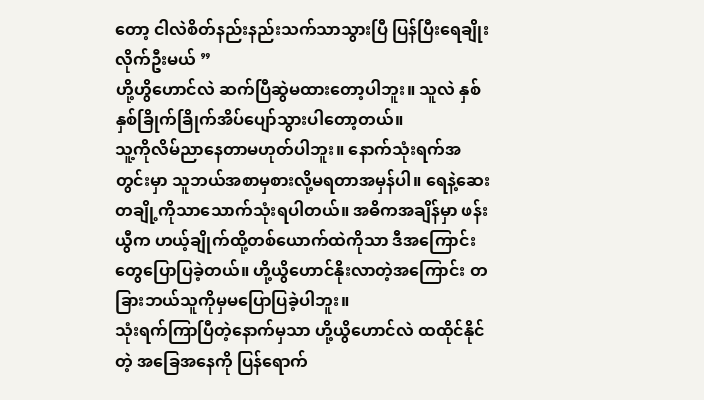တော့ ငါလဲစိတ်နည်းနည်းသက်သာသွားပြီ ပြန်ပြီးရေချိုးလိုက်ဦးမယ် ”
ဟို့ဟွိဟောင်လဲ ဆက်ပြီဆွဲမထားတော့ပါဘူး။ သူလဲ နှစ်နှစ်ခြိုက်ခြိုက်အိပ်ပျော်သွားပါတော့တယ်။
သူ့ကိုလိမ်ညာနေတာမဟုတ်ပါဘူး။ နောက်သုံးရက်အတွင်းမှာ သူဘယ်အစာမှစားလို့မရတာအမှန်ပါ။ ရေနဲ့ဆေးတချို့ကိုသာသောက်သုံးရပါတယ်။ အဓိကအချိန်မှာ ဖန်းယွီက ဟယ့်ချိုက်ထို့တစ်ယောက်ထဲကိုသာ ဒီအကြောင်းတွေပြောပြခဲ့တယ်။ ဟို့ယွိဟောင်နိုးလာတဲ့အကြောင်း တခြားဘယ်သူကိုမှမပြောပြခဲ့ပါဘူး။
သုံးရက်ကြာပြီတဲ့နောက်မှသာ ဟို့ယွိဟောင်လဲ ထထိုင်နိုင်တဲ့ အခြေအနေကို ပြန်ရောက်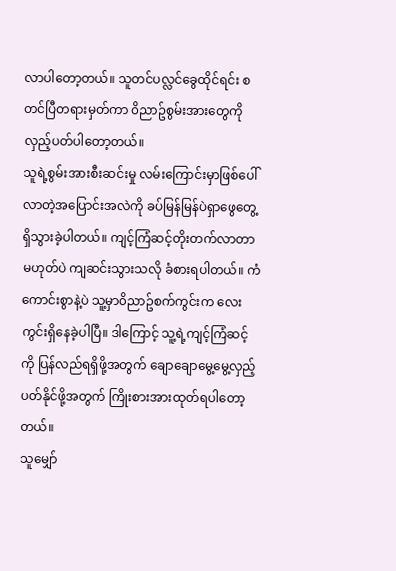လာပါတော့တယ်။ သူတင်ပလ္လင်ခွေထိုင်ရင်း စတင်ပြီတရားမှတ်ကာ ၀ိညာဥ်စွမ်းအားတွေကို လှည့်ပတ်ပါတော့တယ်။
သူရဲ့စွမ်းအားစီးဆင်းမှု လမ်းကြောင်းမှာဖြစ်ပေါ်လာတဲ့အပြောင်းအလဲကို ခပ်မြန်မြန်ပဲရှာဖွေတွေ့ရှိသွားခဲ့ပါတယ်။ ကျင့်ကြံဆင့်တိုးတက်လာတာမဟုတ်ပဲ ကျဆင်းသွားသလို ခံစားရပါတယ်။ ကံကောင်းစွာနဲ့ပဲ သူ့မှာ၀ိညာဥ်စက်ကွင်းက လေးကွင်းရှိနေခဲ့ပါပြီ။ ဒါကြောင့် သူ့ရဲ့ကျင့်ကြံဆင့်ကို ပြန်လည်ရရှိဖို့အတွက် ချောချောမွေ့မွေ့လှည့်ပတ်နိုင်ဖို့အတွက် ကြိုးစားအားထုတ်ရပါတော့တယ်။
သူမျှော်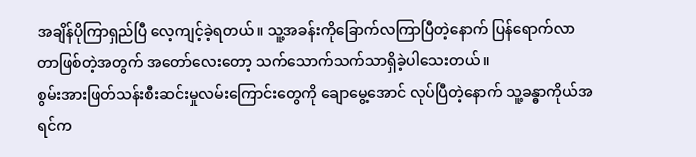အချိန်ပိုကြာရှည်ပြီ လေ့ကျင့်ခဲ့ရတယ်။ သူ့အခန်းကိုခြောက်လကြာပြီတဲ့နောက် ပြန်ရောက်လာတာဖြစ်တဲ့အတွက် အတော်လေးတော့ သက်သောက်သက်သာရှိခဲ့ပါသေးတယ်။
စွမ်းအားဖြတ်သန်းစီးဆင်းမှုလမ်းကြောင်းတွေကို ချောမွေ့အောင် လုပ်ပြီတဲ့နောက် သူ့ခန္ဓာကိုယ်အရင်က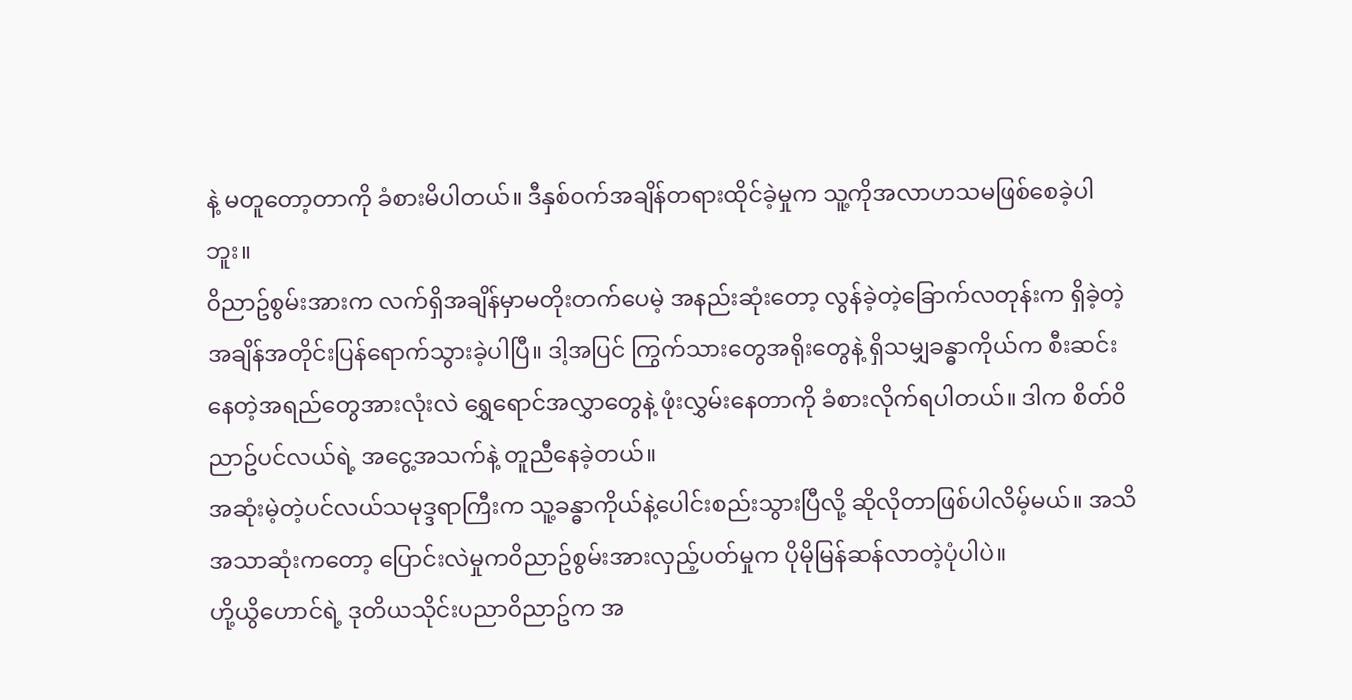နဲ့ မတူတော့တာကို ခံစားမိပါတယ်။ ဒီနှစ်၀က်အချိန်တရားထိုင်ခဲ့မှုက သူ့ကိုအလာဟသမဖြစ်စေခဲ့ပါဘူး။
၀ိညာဥ်စွမ်းအားက လက်ရှိအချိန်မှာမတိုးတက်ပေမဲ့ အနည်းဆုံးတော့ လွန်ခဲ့တဲ့ခြောက်လတုန်းက ရှိခဲ့တဲ့အချိန်အတိုင်းပြန်ရောက်သွားခဲ့ပါပြီ။ ဒါ့အပြင် ကြွက်သားတွေအရိုးတွေနဲ့ ရှိသမျှခန္ဓာကိုယ်က စီးဆင်းနေတဲ့အရည်တွေအားလုံးလဲ ရွှေရောင်အလွှာတွေနဲ့ ဖုံးလွှမ်းနေတာကို ခံစားလိုက်ရပါတယ်။ ဒါက စိတ်၀ိညာဥ်ပင်လယ်ရဲ့ အငွေ့အသက်နဲ့ တူညီနေခဲ့တယ်။
အဆုံးမဲ့တဲ့ပင်လယ်သမုဒ္ဒရာကြီးက သူ့ခန္ဓာကိုယ်နဲ့ပေါင်းစည်းသွားပြီလို့ ဆိုလိုတာဖြစ်ပါလိမ့်မယ်။ အသိအသာဆုံးကတော့ ပြောင်းလဲမှုက၀ိညာဥ်စွမ်းအားလှည့်ပတ်မှုက ပိုမိုမြန်ဆန်လာတဲ့ပုံပါပဲ။
ဟို့ယွိဟောင်ရဲ့ ဒုတိယသိုင်းပညာ၀ိညာဥ်က အ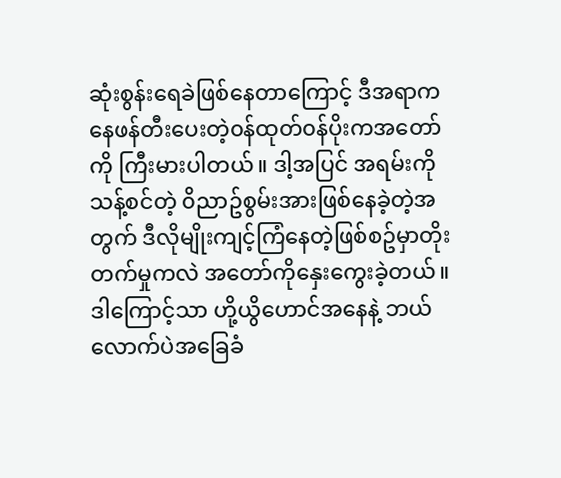ဆုံးစွန်းရေခဲဖြစ်နေတာကြောင့် ဒီအရာကနေဖန်တီးပေးတဲ့၀န်ထုတ်၀န်ပိုးကအတော်ကို ကြီးမားပါတယ်။ ဒါ့အပြင် အရမ်းကိုသန့်စင်တဲ့ ၀ိညာဥ်စွမ်းအားဖြစ်နေခဲ့တဲ့အတွက် ဒီလိုမျိုးကျင့်ကြံနေတဲ့ဖြစ်စဥ်မှာတိုးတက်မှုကလဲ အတော်ကိုနှေးကွေးခဲ့တယ်။
ဒါကြောင့်သာ ဟို့ယွိဟောင်အနေနဲ့ ဘယ်လောက်ပဲအခြေခံ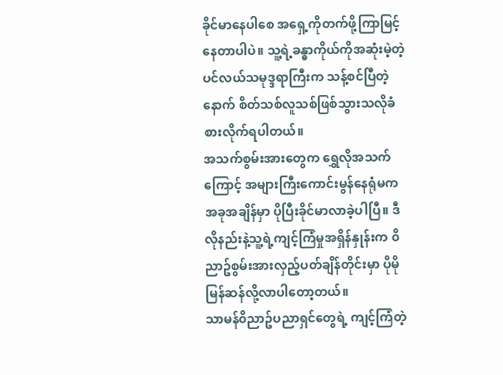ခိုင်မာနေပါစေ အရှေ့ကိုတက်ဖို့ကြာမြင့်နေတာပါပဲ။ သူ့ရဲ့ခန္ဓာကိုယ်ကိုအဆုံးမဲ့တဲ့ ပင်လယ်သမုဒ္ဒရာကြီးက သန့်စင်ပြီတဲ့နောက် စိတ်သစ်လူသစ်ဖြစ်သွားသလိုခံစားလိုက်ရပါတယ်။
အသက်စွမ်းအားတွေက ရွှေလိုအသက်ကြောင့် အများကြီးကောင်းမွန်နေရုံမက အခုအချိန်မှာ ပိုပြီးခိုင်မာလာခဲ့ပါပြီ။ ဒီလိုနည်းနဲ့သူ့ရဲ့ကျင့်ကြံမှုအရှိန်နှုန်းက ၀ိညာဥ်စွမ်းအားလှည့်ပတ်ချိန်တိုင်းမှာ ပိုမိုမြန်ဆန်လို့လာပါတော့တယ်။
သာမန်၀ိညာဥ်ပညာရှင်တွေရဲ့ ကျင့်ကြံတဲ့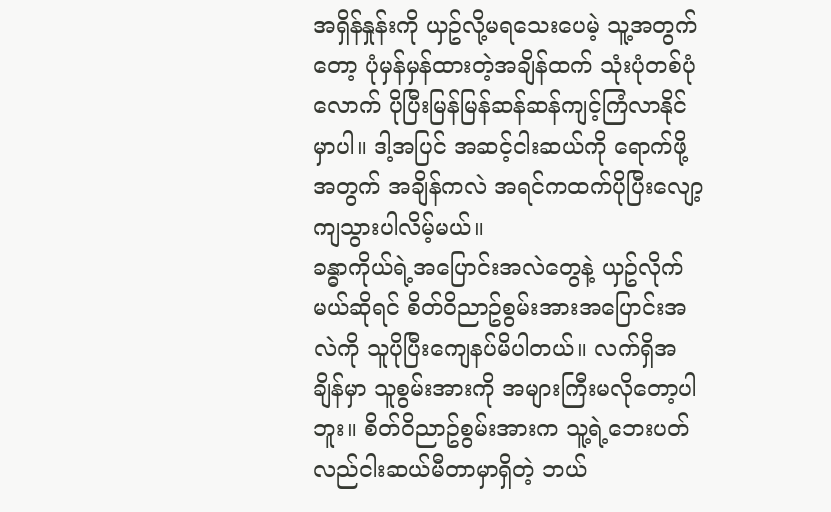အရှိန်နှုန်းကို ယှဥ်လို့မရသေးပေမဲ့ သူ့အတွက်တော့ ပုံမှန်မှန်ထားတဲ့အချိန်ထက် သုံးပုံတစ်ပုံလောက် ပိုပြီးမြန်မြန်ဆန်ဆန်ကျင့်ကြံလာနိုင်မှာပါ။ ဒါ့အပြင် အဆင့်ငါးဆယ်ကို ရောက်ဖို့အတွက် အချိန်ကလဲ အရင်ကထက်ပိုပြီးလျော့ကျသွားပါလိမ့်မယ်။
ခန္ဓာကိုယ်ရဲ့အပြောင်းအလဲတွေနဲ့ ယှဥ်လိုက်မယ်ဆိုရင် စိတ်၀ိညာဥ်စွမ်းအားအပြောင်းအလဲကို သူပိုပြီးကျေနပ်မိပါတယ်။ လက်ရှိအချိန်မှာ သူစွမ်းအားကို အများကြီးမလိုတော့ပါဘူး။ စိတ်၀ိညာဥ်စွမ်းအားက သူ့ရဲ့ဘေးပတ်လည်ငါးဆယ်မီတာမှာရှိတဲ့ ဘယ်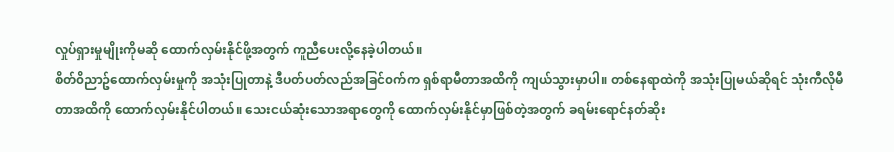လှုပ်ရှားမှုမျိုးကိုမဆို ထောက်လှမ်းနိုင်ဖို့အတွက် ကူညီပေးလို့နေခဲ့ပါတယ်။
စိတ်၀ိညာဥ်ထောက်လှမ်းမှုကို အသုံးပြုတာနဲ့ ဒီပတ်ပတ်လည်အခြင်၀က်က ရှစ်ရာမီတာအထိကို ကျယ်သွားမှာပါ။ တစ်နေရာထဲကို အသုံးပြုမယ်ဆိုရင် သုံးကီလိုမီတာအထိကို ထောက်လှမ်းနိုင်ပါတယ်။ သေးငယ်ဆုံးသောအရာတွေကို ထောက်လှမ်းနိုင်မှာဖြစ်တဲ့အတွက် ခရမ်းရောင်နတ်ဆိုး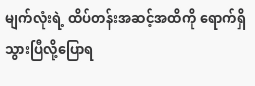မျက်လုံးရဲ့ ထိပ်တန်းအဆင့်အထိကို ရောက်ရှိသွားပြီလို့ပြောရ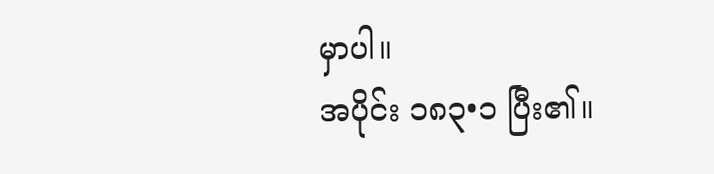မှာပါ။
အပိုင်း ၁၈၃•၁ ပြီး၏။